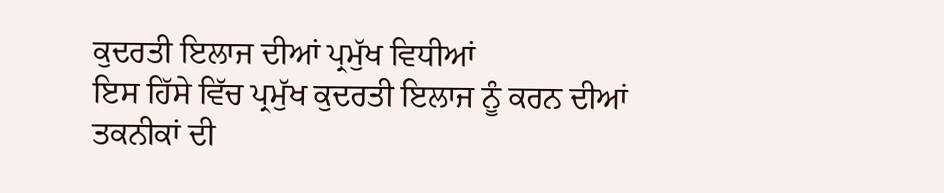ਕੁਦਰਤੀ ਇਲਾਜ ਦੀਆਂ ਪ੍ਰਮੁੱਖ ਵਿਧੀਆਂ
ਇਸ ਹਿੱਸੇ ਵਿੱਚ ਪ੍ਰਮੁੱਖ ਕੁਦਰਤੀ ਇਲਾਜ ਨੂੰ ਕਰਨ ਦੀਆਂ ਤਕਨੀਕਾਂ ਦੀ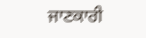ਜਾਣਕਾਰੀ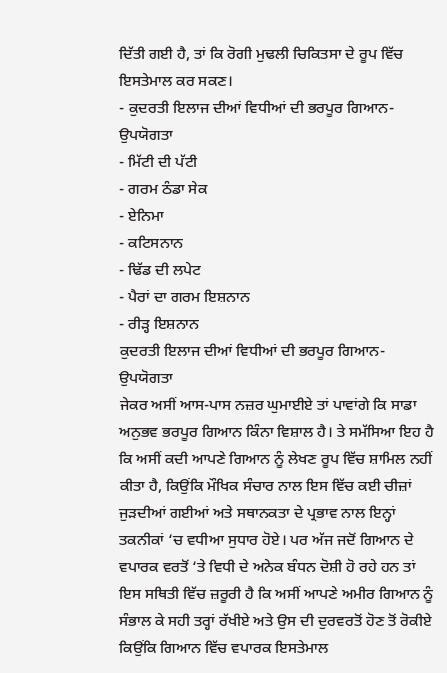ਦਿੱਤੀ ਗਈ ਹੈ, ਤਾਂ ਕਿ ਰੋਗੀ ਮੁਢਲੀ ਚਿਕਿਤਸਾ ਦੇ ਰੂਪ ਵਿੱਚ ਇਸਤੇਮਾਲ ਕਰ ਸਕਣ।
- ਕੁਦਰਤੀ ਇਲਾਜ ਦੀਆਂ ਵਿਧੀਆਂ ਦੀ ਭਰਪੂਰ ਗਿਆਨ-ਉਪਯੋਗਤਾ
- ਮਿੱਟੀ ਦੀ ਪੱਟੀ
- ਗਰਮ ਠੰਡਾ ਸੇਕ
- ਏਨਿਮਾ
- ਕਟਿਸਨਾਨ
- ਢਿੱਡ ਦੀ ਲਪੇਟ
- ਪੈਰਾਂ ਦਾ ਗਰਮ ਇਸ਼ਨਾਨ
- ਰੀੜ੍ਹ ਇਸ਼ਨਾਨ
ਕੁਦਰਤੀ ਇਲਾਜ ਦੀਆਂ ਵਿਧੀਆਂ ਦੀ ਭਰਪੂਰ ਗਿਆਨ-ਉਪਯੋਗਤਾ
ਜੇਕਰ ਅਸੀਂ ਆਸ-ਪਾਸ ਨਜ਼ਰ ਘੁਮਾਈਏ ਤਾਂ ਪਾਵਾਂਗੇ ਕਿ ਸਾਡਾ ਅਨੁਭਵ ਭਰਪੂਰ ਗਿਆਨ ਕਿੰਨਾ ਵਿਸ਼ਾਲ ਹੈ। ਤੇ ਸਮੱਸਿਆ ਇਹ ਹੈ ਕਿ ਅਸੀਂ ਕਦੀ ਆਪਣੇ ਗਿਆਨ ਨੂੰ ਲੇਖਣ ਰੂਪ ਵਿੱਚ ਸ਼ਾਮਿਲ ਨਹੀਂ ਕੀਤਾ ਹੈ, ਕਿਉਂਕਿ ਮੌਖਿਕ ਸੰਚਾਰ ਨਾਲ ਇਸ ਵਿੱਚ ਕਈ ਚੀਜ਼ਾਂ ਜੁੜਦੀਆਂ ਗਈਆਂ ਅਤੇ ਸਥਾਨਕਤਾ ਦੇ ਪ੍ਰਭਾਵ ਨਾਲ ਇਨ੍ਹਾਂ ਤਕਨੀਕਾਂ ‘ਚ ਵਧੀਆ ਸੁਧਾਰ ਹੋਏ। ਪਰ ਅੱਜ ਜਦੋਂ ਗਿਆਨ ਦੇ ਵਪਾਰਕ ਵਰਤੋਂ ‘ਤੇ ਵਿਧੀ ਦੇ ਅਨੇਕ ਬੰਧਨ ਦੋਸ਼ੀ ਹੋ ਰਹੇ ਹਨ ਤਾਂ ਇਸ ਸਥਿਤੀ ਵਿੱਚ ਜ਼ਰੂਰੀ ਹੈ ਕਿ ਅਸੀਂ ਆਪਣੇ ਅਮੀਰ ਗਿਆਨ ਨੂੰ ਸੰਭਾਲ ਕੇ ਸਹੀ ਤਰ੍ਹਾਂ ਰੱਖੀਏ ਅਤੇ ਉਸ ਦੀ ਦੁਰਵਰਤੋਂ ਹੋਣ ਤੋਂ ਰੋਕੀਏ ਕਿਉਂਕਿ ਗਿਆਨ ਵਿੱਚ ਵਪਾਰਕ ਇਸਤੇਮਾਲ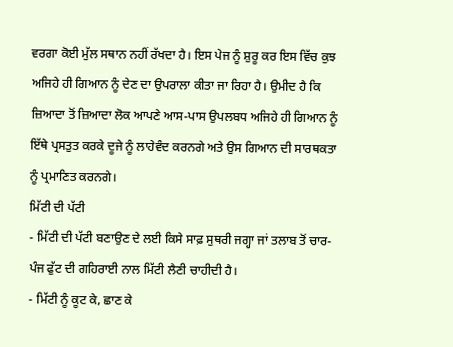ਵਰਗਾ ਕੋਈ ਮੁੱਲ ਸਥਾਨ ਨਹੀਂ ਰੱਖਦਾ ਹੈ। ਇਸ ਪੇਜ ਨੂੰ ਸ਼ੁਰੂ ਕਰ ਇਸ ਵਿੱਚ ਕੁਝ ਅਜਿਹੇ ਹੀ ਗਿਆਨ ਨੂੰ ਦੇਣ ਦਾ ਉਪਰਾਲਾ ਕੀਤਾ ਜਾ ਰਿਹਾ ਹੈ। ਉਮੀਦ ਹੈ ਕਿ ਜ਼ਿਆਦਾ ਤੋਂ ਜ਼ਿਆਦਾ ਲੋਕ ਆਪਣੇ ਆਸ-ਪਾਸ ਉਪਲਬਧ ਅਜਿਹੇ ਹੀ ਗਿਆਨ ਨੂੰ ਇੱਥੇ ਪ੍ਰਸਤੁਤ ਕਰਕੇ ਦੂਜੇ ਨੂੰ ਲਾਹੇਵੰਦ ਕਰਨਗੇ ਅਤੇ ਉਸ ਗਿਆਨ ਦੀ ਸਾਰਥਕਤਾ ਨੂੰ ਪ੍ਰਮਾਣਿਤ ਕਰਨਗੇ।
ਮਿੱਟੀ ਦੀ ਪੱਟੀ
- ਮਿੱਟੀ ਦੀ ਪੱਟੀ ਬਣਾਉਣ ਦੇ ਲਈ ਕਿਸੇ ਸਾਫ਼ ਸੁਥਰੀ ਜਗ੍ਹਾ ਜਾਂ ਤਲਾਬ ਤੋਂ ਚਾਰ-ਪੰਜ ਫੁੱਟ ਦੀ ਗਹਿਰਾਈ ਨਾਲ ਮਿੱਟੀ ਲੈਣੀ ਚਾਹੀਦੀ ਹੈ।
- ਮਿੱਟੀ ਨੂੰ ਕੂਟ ਕੇ, ਛਾਣ ਕੇ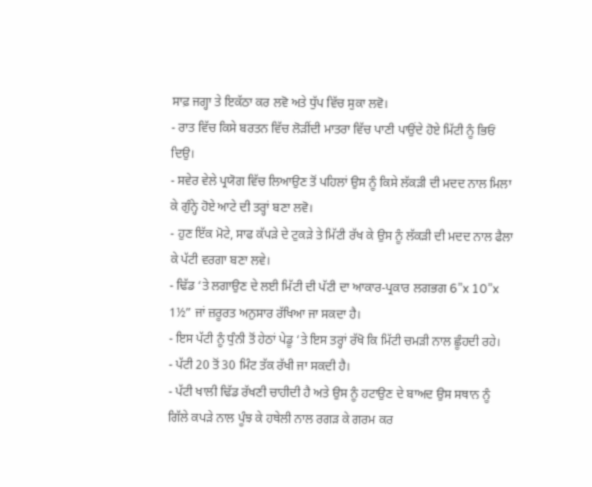ਸਾਫ਼ ਜਗ੍ਹਾ ਤੇ ਇਕੱਠਾ ਕਰ ਲਵੋ ਅਤੇ ਧੁੱਪ ਵਿੱਚ ਸੁਕਾ ਲਵੋ।
- ਰਾਤ ਵਿੱਚ ਕਿਸੇ ਬਰਤਨ ਵਿੱਚ ਲੋੜੀਂਦੀ ਮਾਤਰਾ ਵਿੱਚ ਪਾਣੀ ਪਾਉਂਦੇ ਹੋਏ ਮਿੱਟੀ ਨੂੰ ਭਿਓਂ ਦਿਉ।
- ਸਵੇਰ ਵੇਲੇ ਪ੍ਰਯੋਗ ਵਿੱਚ ਲਿਆਉਣ ਤੋਂ ਪਹਿਲਾਂ ਉਸ ਨੂੰ ਕਿਸੇ ਲੱਕੜੀ ਦੀ ਮਦਦ ਨਾਲ ਮਿਲਾ ਕੇ ਗੁੰਨ੍ਹੇ ਹੋਏ ਆਟੇ ਦੀ ਤਰ੍ਹਾਂ ਬਣਾ ਲਵੋ।
- ਹੁਣ ਇੱਕ ਮੋਟੇ, ਸਾਫ ਕੱਪੜੇ ਦੇ ਟੁਕੜੇ ਤੇ ਮਿੱਟੀ ਰੱਖ ਕੇ ਉਸ ਨੂੰ ਲੱਕੜੀ ਦੀ ਮਦਦ ਨਾਲ ਫੈਲਾ ਕੇ ਪੱਟੀ ਵਰਗਾ ਬਣਾ ਲਵੇ।
- ਢਿੱਡ ‘ਤੇ ਲਗਾਉਣ ਦੇ ਲਈ ਮਿੱਟੀ ਦੀ ਪੱਟੀ ਦਾ ਆਕਾਰ-ਪ੍ਰਕਾਰ ਲਗਭਗ 6”x 10”x 1½” ਜਾਂ ਜ਼ਰੂਰਤ ਅਨੁਸਾਰ ਰੱਖਿਆ ਜਾ ਸਕਦਾ ਹੈ।
- ਇਸ ਪੱਟੀ ਨੂੰ ਧੁੰਨੀ ਤੋਂ ਹੇਠਾਂ ਪੇਡੂ ‘ਤੇ ਇਸ ਤਰ੍ਹਾਂ ਰੱਖੋ ਕਿ ਮਿੱਟੀ ਚਮੜੀ ਨਾਲ ਛੂੰਹਦੀ ਰਹੇ।
- ਪੱਟੀ 20 ਤੋਂ 30 ਮਿੰਟ ਤੱਕ ਰੱਖੀ ਜਾ ਸਕਦੀ ਹੈ।
- ਪੱਟੀ ਖਾਲੀ ਢਿੱਡ ਰੱਖਣੀ ਚਾਹੀਦੀ ਹੈ ਅਤੇ ਉਸ ਨੂੰ ਹਟਾਉਣ ਦੇ ਬਾਅਦ ਉਸ ਸਥਾਨ ਨੂੰ ਗਿੱਲੇ ਕਪੜੇ ਨਾਲ ਪੂੰਝ ਕੇ ਹਥੇਲੀ ਨਾਲ ਰਗੜ ਕੇ ਗਰਮ ਕਰ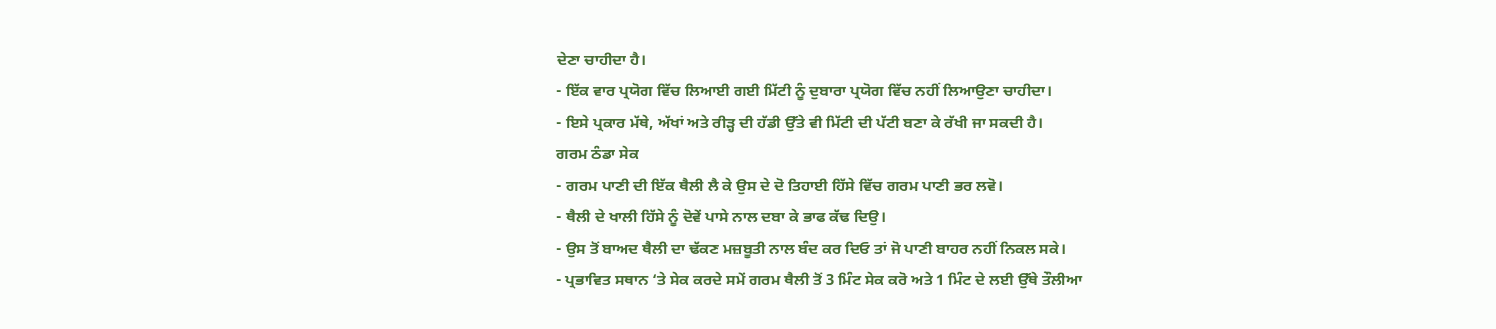ਦੇਣਾ ਚਾਹੀਦਾ ਹੈ।
- ਇੱਕ ਵਾਰ ਪ੍ਰਯੋਗ ਵਿੱਚ ਲਿਆਈ ਗਈ ਮਿੱਟੀ ਨੂੰ ਦੁਬਾਰਾ ਪ੍ਰਯੋਗ ਵਿੱਚ ਨਹੀਂ ਲਿਆਉਣਾ ਚਾਹੀਦਾ।
- ਇਸੇ ਪ੍ਰਕਾਰ ਮੱਥੇ, ਅੱਖਾਂ ਅਤੇ ਰੀੜ੍ਹ ਦੀ ਹੱਡੀ ਉੱਤੇ ਵੀ ਮਿੱਟੀ ਦੀ ਪੱਟੀ ਬਣਾ ਕੇ ਰੱਖੀ ਜਾ ਸਕਦੀ ਹੈ।
ਗਰਮ ਠੰਡਾ ਸੇਕ
- ਗਰਮ ਪਾਣੀ ਦੀ ਇੱਕ ਥੈਲੀ ਲੈ ਕੇ ਉਸ ਦੇ ਦੋ ਤਿਹਾਈ ਹਿੱਸੇ ਵਿੱਚ ਗਰਮ ਪਾਣੀ ਭਰ ਲਵੋ।
- ਥੈਲੀ ਦੇ ਖਾਲੀ ਹਿੱਸੇ ਨੂੰ ਦੋਵੇਂ ਪਾਸੇ ਨਾਲ ਦਬਾ ਕੇ ਭਾਫ ਕੱਢ ਦਿਉ।
- ਉਸ ਤੋਂ ਬਾਅਦ ਥੈਲੀ ਦਾ ਢੱਕਣ ਮਜ਼ਬੂਤੀ ਨਾਲ ਬੰਦ ਕਰ ਦਿਓ ਤਾਂ ਜੋ ਪਾਣੀ ਬਾਹਰ ਨਹੀਂ ਨਿਕਲ ਸਕੇ।
- ਪ੍ਰਭਾਵਿਤ ਸਥਾਨ ‘ਤੇ ਸੇਕ ਕਰਦੇ ਸਮੇਂ ਗਰਮ ਥੈਲੀ ਤੋਂ 3 ਮਿੰਟ ਸੇਕ ਕਰੋ ਅਤੇ 1 ਮਿੰਟ ਦੇ ਲਈ ਉੱਥੇ ਤੌਲੀਆ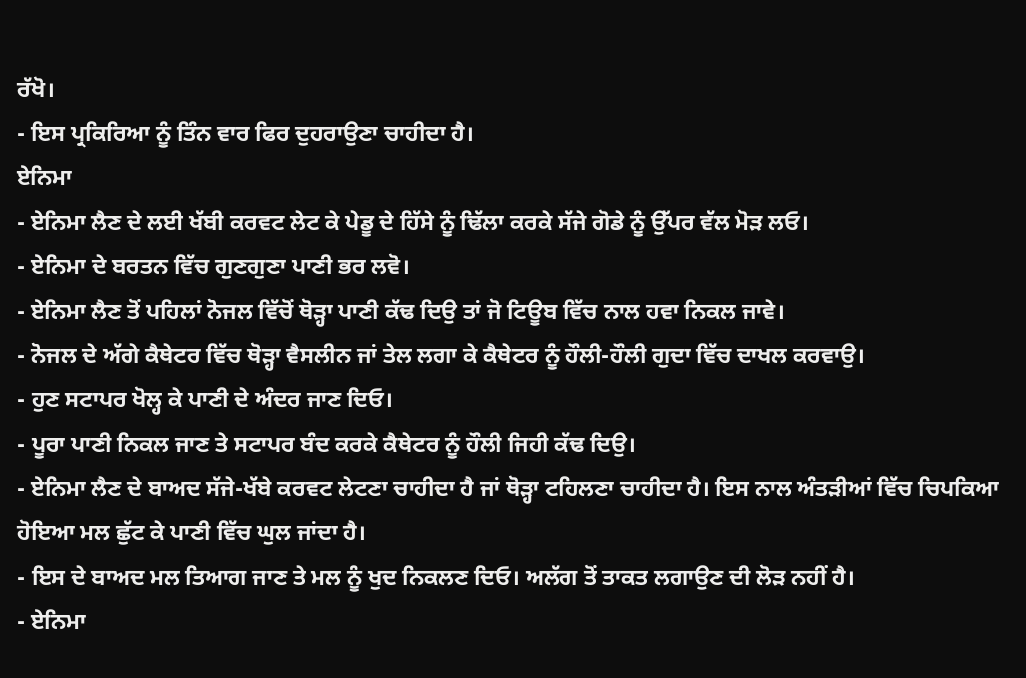ਰੱਖੋ।
- ਇਸ ਪ੍ਰਕਿਰਿਆ ਨੂੰ ਤਿੰਨ ਵਾਰ ਫਿਰ ਦੁਹਰਾਉਣਾ ਚਾਹੀਦਾ ਹੈ।
ਏਨਿਮਾ
- ਏਨਿਮਾ ਲੈਣ ਦੇ ਲਈ ਖੱਬੀ ਕਰਵਟ ਲੇਟ ਕੇ ਪੇਡੂ ਦੇ ਹਿੱਸੇ ਨੂੰ ਢਿੱਲਾ ਕਰਕੇ ਸੱਜੇ ਗੋਡੇ ਨੂੰ ਉੱਪਰ ਵੱਲ ਮੋੜ ਲਓ।
- ਏਨਿਮਾ ਦੇ ਬਰਤਨ ਵਿੱਚ ਗੁਣਗੁਣਾ ਪਾਣੀ ਭਰ ਲਵੋ।
- ਏਨਿਮਾ ਲੈਣ ਤੋਂ ਪਹਿਲਾਂ ਨੋਜਲ ਵਿੱਚੋਂ ਥੋੜ੍ਹਾ ਪਾਣੀ ਕੱਢ ਦਿਉ ਤਾਂ ਜੋ ਟਿਊਬ ਵਿੱਚ ਨਾਲ ਹਵਾ ਨਿਕਲ ਜਾਵੇ।
- ਨੋਜਲ ਦੇ ਅੱਗੇ ਕੈਥੇਟਰ ਵਿੱਚ ਥੋੜ੍ਹਾ ਵੈਸਲੀਨ ਜਾਂ ਤੇਲ ਲਗਾ ਕੇ ਕੈਥੇਟਰ ਨੂੰ ਹੌਲੀ-ਹੌਲੀ ਗੁਦਾ ਵਿੱਚ ਦਾਖਲ ਕਰਵਾਉ।
- ਹੁਣ ਸਟਾਪਰ ਖੋਲ੍ਹ ਕੇ ਪਾਣੀ ਦੇ ਅੰਦਰ ਜਾਣ ਦਿਓ।
- ਪੂਰਾ ਪਾਣੀ ਨਿਕਲ ਜਾਣ ਤੇ ਸਟਾਪਰ ਬੰਦ ਕਰਕੇ ਕੈਥੇਟਰ ਨੂੰ ਹੌਲੀ ਜਿਹੀ ਕੱਢ ਦਿਉ।
- ਏਨਿਮਾ ਲੈਣ ਦੇ ਬਾਅਦ ਸੱਜੇ-ਖੱਬੇ ਕਰਵਟ ਲੇਟਣਾ ਚਾਹੀਦਾ ਹੈ ਜਾਂ ਥੋੜ੍ਹਾ ਟਹਿਲਣਾ ਚਾਹੀਦਾ ਹੈ। ਇਸ ਨਾਲ ਅੰਤੜੀਆਂ ਵਿੱਚ ਚਿਪਕਿਆ ਹੋਇਆ ਮਲ ਛੁੱਟ ਕੇ ਪਾਣੀ ਵਿੱਚ ਘੁਲ ਜਾਂਦਾ ਹੈ।
- ਇਸ ਦੇ ਬਾਅਦ ਮਲ ਤਿਆਗ ਜਾਣ ਤੇ ਮਲ ਨੂੰ ਖੁਦ ਨਿਕਲਣ ਦਿਓ। ਅਲੱਗ ਤੋਂ ਤਾਕਤ ਲਗਾਉਣ ਦੀ ਲੋੜ ਨਹੀਂ ਹੈ।
- ਏਨਿਮਾ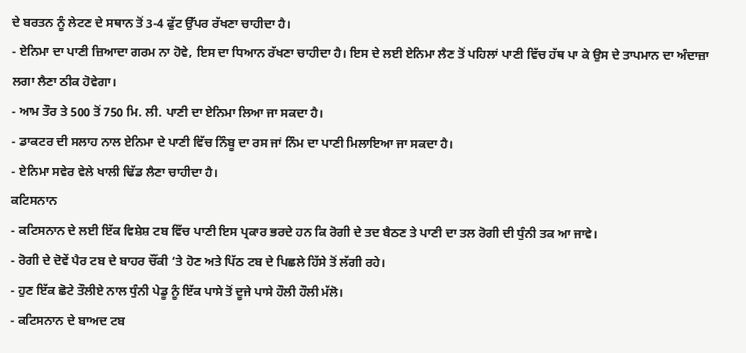ਦੇ ਬਰਤਨ ਨੂੰ ਲੇਟਣ ਦੇ ਸਥਾਨ ਤੋਂ 3-4 ਫੁੱਟ ਉੱਪਰ ਰੱਖਣਾ ਚਾਹੀਦਾ ਹੈ।
- ਏਨਿਮਾ ਦਾ ਪਾਣੀ ਜ਼ਿਆਦਾ ਗਰਮ ਨਾ ਹੋਵੇ, ਇਸ ਦਾ ਧਿਆਨ ਰੱਖਣਾ ਚਾਹੀਦਾ ਹੈ। ਇਸ ਦੇ ਲਈ ਏਨਿਮਾ ਲੈਣ ਤੋਂ ਪਹਿਲਾਂ ਪਾਣੀ ਵਿੱਚ ਹੱਥ ਪਾ ਕੇ ਉਸ ਦੇ ਤਾਪਮਾਨ ਦਾ ਅੰਦਾਜ਼ਾ ਲਗਾ ਲੈਣਾ ਠੀਕ ਹੋਵੇਗਾ।
- ਆਮ ਤੌਰ ਤੇ 500 ਤੋਂ 750 ਮਿ. ਲੀ. ਪਾਣੀ ਦਾ ਏਨਿਮਾ ਲਿਆ ਜਾ ਸਕਦਾ ਹੈ।
- ਡਾਕਟਰ ਦੀ ਸਲਾਹ ਨਾਲ ਏਨਿਮਾ ਦੇ ਪਾਣੀ ਵਿੱਚ ਨਿੰਬੂ ਦਾ ਰਸ ਜਾਂ ਨਿੰਮ ਦਾ ਪਾਣੀ ਮਿਲਾਇਆ ਜਾ ਸਕਦਾ ਹੈ।
- ਏਨਿਮਾ ਸਵੇਰ ਵੇਲੇ ਖਾਲੀ ਢਿੱਡ ਲੈਣਾ ਚਾਹੀਦਾ ਹੈ।
ਕਟਿਸਨਾਨ
- ਕਟਿਸਨਾਨ ਦੇ ਲਈ ਇੱਕ ਵਿਸ਼ੇਸ਼ ਟਬ ਵਿੱਚ ਪਾਣੀ ਇਸ ਪ੍ਰਕਾਰ ਭਰਦੇ ਹਨ ਕਿ ਰੋਗੀ ਦੇ ਤਦ ਬੈਠਣ ਤੇ ਪਾਣੀ ਦਾ ਤਲ ਰੋਗੀ ਦੀ ਧੁੰਨੀ ਤਕ ਆ ਜਾਵੇ।
- ਰੋਗੀ ਦੇ ਦੋਵੇਂ ਪੈਰ ਟਬ ਦੇ ਬਾਹਰ ਚੌਂਕੀ ‘ਤੇ ਹੋਣ ਅਤੇ ਪਿੱਠ ਟਬ ਦੇ ਪਿਛਲੇ ਹਿੱਸੇ ਤੋਂ ਲੱਗੀ ਰਹੇ।
- ਹੁਣ ਇੱਕ ਛੋਟੇ ਤੌਲੀਏ ਨਾਲ ਧੁੰਨੀ ਪੇਡੂ ਨੂੰ ਇੱਕ ਪਾਸੇ ਤੋਂ ਦੂਜੇ ਪਾਸੇ ਹੌਲੀ ਹੌਲੀ ਮੱਲੋ।
- ਕਟਿਸਨਾਨ ਦੇ ਬਾਅਦ ਟਬ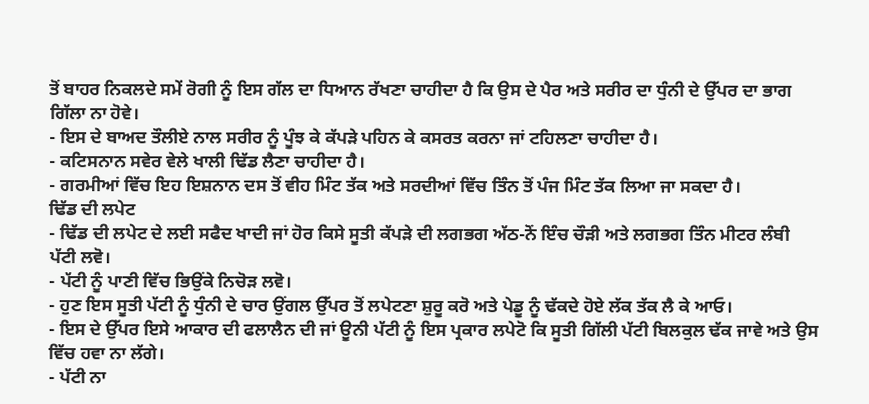ਤੋਂ ਬਾਹਰ ਨਿਕਲਦੇ ਸਮੇਂ ਰੋਗੀ ਨੂੰ ਇਸ ਗੱਲ ਦਾ ਧਿਆਨ ਰੱਖਣਾ ਚਾਹੀਦਾ ਹੈ ਕਿ ਉਸ ਦੇ ਪੈਰ ਅਤੇ ਸਰੀਰ ਦਾ ਧੁੰਨੀ ਦੇ ਉੱਪਰ ਦਾ ਭਾਗ ਗਿੱਲਾ ਨਾ ਹੋਵੇ।
- ਇਸ ਦੇ ਬਾਅਦ ਤੌਲੀਏ ਨਾਲ ਸਰੀਰ ਨੂੰ ਪੂੰਝ ਕੇ ਕੱਪੜੇ ਪਹਿਨ ਕੇ ਕਸਰਤ ਕਰਨਾ ਜਾਂ ਟਹਿਲਣਾ ਚਾਹੀਦਾ ਹੈ।
- ਕਟਿਸਨਾਨ ਸਵੇਰ ਵੇਲੇ ਖਾਲੀ ਢਿੱਡ ਲੈਣਾ ਚਾਹੀਦਾ ਹੈ।
- ਗਰਮੀਆਂ ਵਿੱਚ ਇਹ ਇਸ਼ਨਾਨ ਦਸ ਤੋਂ ਵੀਹ ਮਿੰਟ ਤੱਕ ਅਤੇ ਸਰਦੀਆਂ ਵਿੱਚ ਤਿੰਨ ਤੋਂ ਪੰਜ ਮਿੰਟ ਤੱਕ ਲਿਆ ਜਾ ਸਕਦਾ ਹੈ।
ਢਿੱਡ ਦੀ ਲਪੇਟ
- ਢਿੱਡ ਦੀ ਲਪੇਟ ਦੇ ਲਈ ਸਫੈਦ ਖਾਦੀ ਜਾਂ ਹੋਰ ਕਿਸੇ ਸੂਤੀ ਕੱਪੜੇ ਦੀ ਲਗਭਗ ਅੱਠ-ਨੋਂ ਇੰਚ ਚੌੜੀ ਅਤੇ ਲਗਭਗ ਤਿੰਨ ਮੀਟਰ ਲੰਬੀ ਪੱਟੀ ਲਵੋ।
- ਪੱਟੀ ਨੂੰ ਪਾਣੀ ਵਿੱਚ ਭਿਉਂਕੇ ਨਿਚੋੜ ਲਵੋ।
- ਹੁਣ ਇਸ ਸੂਤੀ ਪੱਟੀ ਨੂੰ ਧੁੰਨੀ ਦੇ ਚਾਰ ਉਂਗਲ ਉੱਪਰ ਤੋਂ ਲਪੇਟਣਾ ਸ਼ੁਰੂ ਕਰੋ ਅਤੇ ਪੇਡੂ ਨੂੰ ਢੱਕਦੇ ਹੋਏ ਲੱਕ ਤੱਕ ਲੈ ਕੇ ਆਓ।
- ਇਸ ਦੇ ਉੱਪਰ ਇਸੇ ਆਕਾਰ ਦੀ ਫਲਾਲੈਨ ਦੀ ਜਾਂ ਊਨੀ ਪੱਟੀ ਨੂੰ ਇਸ ਪ੍ਰਕਾਰ ਲਪੇਟੋ ਕਿ ਸੂਤੀ ਗਿੱਲੀ ਪੱਟੀ ਬਿਲਕੁਲ ਢੱਕ ਜਾਵੇ ਅਤੇ ਉਸ ਵਿੱਚ ਹਵਾ ਨਾ ਲੱਗੇ।
- ਪੱਟੀ ਨਾ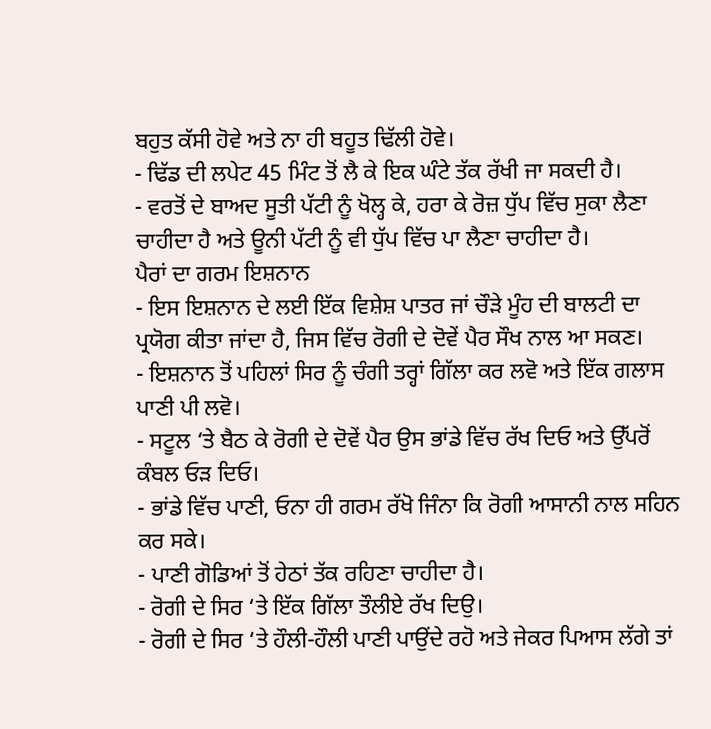ਬਹੁਤ ਕੱਸੀ ਹੋਵੇ ਅਤੇ ਨਾ ਹੀ ਬਹੂਤ ਢਿੱਲੀ ਹੋਵੇ।
- ਢਿੱਡ ਦੀ ਲਪੇਟ 45 ਮਿੰਟ ਤੋਂ ਲੈ ਕੇ ਇਕ ਘੰਟੇ ਤੱਕ ਰੱਖੀ ਜਾ ਸਕਦੀ ਹੈ।
- ਵਰਤੋਂ ਦੇ ਬਾਅਦ ਸੂਤੀ ਪੱਟੀ ਨੂੰ ਖੋਲ੍ਹ ਕੇ, ਹਰਾ ਕੇ ਰੋਜ਼ ਧੁੱਪ ਵਿੱਚ ਸੁਕਾ ਲੈਣਾ ਚਾਹੀਦਾ ਹੈ ਅਤੇ ਊਨੀ ਪੱਟੀ ਨੂੰ ਵੀ ਧੁੱਪ ਵਿੱਚ ਪਾ ਲੈਣਾ ਚਾਹੀਦਾ ਹੈ।
ਪੈਰਾਂ ਦਾ ਗਰਮ ਇਸ਼ਨਾਨ
- ਇਸ ਇਸ਼ਨਾਨ ਦੇ ਲਈ ਇੱਕ ਵਿਸ਼ੇਸ਼ ਪਾਤਰ ਜਾਂ ਚੌੜੇ ਮੂੰਹ ਦੀ ਬਾਲਟੀ ਦਾ ਪ੍ਰਯੋਗ ਕੀਤਾ ਜਾਂਦਾ ਹੈ, ਜਿਸ ਵਿੱਚ ਰੋਗੀ ਦੇ ਦੋਵੇਂ ਪੈਰ ਸੌਖ ਨਾਲ ਆ ਸਕਣ।
- ਇਸ਼ਨਾਨ ਤੋਂ ਪਹਿਲਾਂ ਸਿਰ ਨੂੰ ਚੰਗੀ ਤਰ੍ਹਾਂ ਗਿੱਲਾ ਕਰ ਲਵੋ ਅਤੇ ਇੱਕ ਗਲਾਸ ਪਾਣੀ ਪੀ ਲਵੋ।
- ਸਟੂਲ ‘ਤੇ ਬੈਠ ਕੇ ਰੋਗੀ ਦੇ ਦੋਵੇਂ ਪੈਰ ਉਸ ਭਾਂਡੇ ਵਿੱਚ ਰੱਖ ਦਿਓ ਅਤੇ ਉੱਪਰੋਂ ਕੰਬਲ ਓੜ ਦਿਓ।
- ਭਾਂਡੇ ਵਿੱਚ ਪਾਣੀ, ਓਨਾ ਹੀ ਗਰਮ ਰੱਖੋ ਜਿੰਨਾ ਕਿ ਰੋਗੀ ਆਸਾਨੀ ਨਾਲ ਸਹਿਨ ਕਰ ਸਕੇ।
- ਪਾਣੀ ਗੋਡਿਆਂ ਤੋਂ ਹੇਠਾਂ ਤੱਕ ਰਹਿਣਾ ਚਾਹੀਦਾ ਹੈ।
- ਰੋਗੀ ਦੇ ਸਿਰ ‘ਤੇ ਇੱਕ ਗਿੱਲਾ ਤੌਲੀਏ ਰੱਖ ਦਿਉ।
- ਰੋਗੀ ਦੇ ਸਿਰ ‘ਤੇ ਹੌਲੀ-ਹੌਲੀ ਪਾਣੀ ਪਾਉਂਦੇ ਰਹੋ ਅਤੇ ਜੇਕਰ ਪਿਆਸ ਲੱਗੇ ਤਾਂ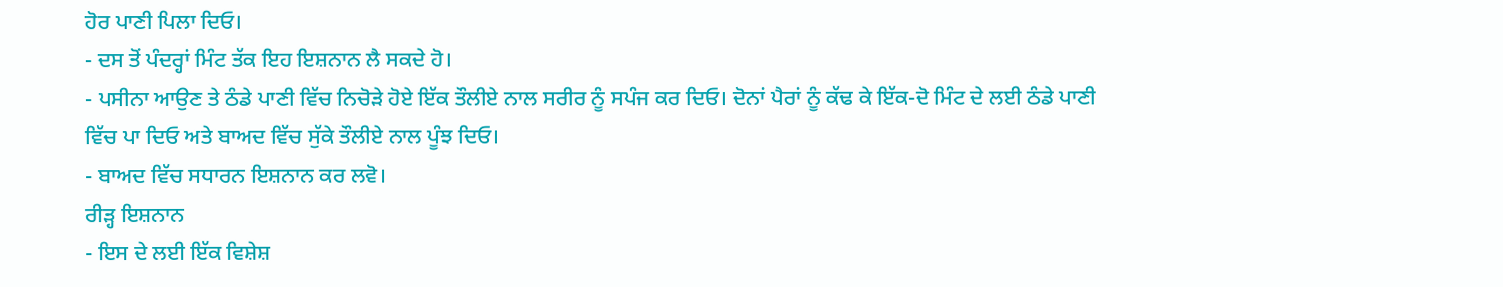ਹੋਰ ਪਾਣੀ ਪਿਲਾ ਦਿਓ।
- ਦਸ ਤੋਂ ਪੰਦਰ੍ਹਾਂ ਮਿੰਟ ਤੱਕ ਇਹ ਇਸ਼ਨਾਨ ਲੈ ਸਕਦੇ ਹੋ।
- ਪਸੀਨਾ ਆਉਣ ਤੇ ਠੰਡੇ ਪਾਣੀ ਵਿੱਚ ਨਿਚੋੜੇ ਹੋਏ ਇੱਕ ਤੌਲੀਏ ਨਾਲ ਸਰੀਰ ਨੂੰ ਸਪੰਜ ਕਰ ਦਿਓ। ਦੋਨਾਂ ਪੈਰਾਂ ਨੂੰ ਕੱਢ ਕੇ ਇੱਕ-ਦੋ ਮਿੰਟ ਦੇ ਲਈ ਠੰਡੇ ਪਾਣੀ ਵਿੱਚ ਪਾ ਦਿਓ ਅਤੇ ਬਾਅਦ ਵਿੱਚ ਸੁੱਕੇ ਤੌਲੀਏ ਨਾਲ ਪੂੰਝ ਦਿਓ।
- ਬਾਅਦ ਵਿੱਚ ਸਧਾਰਨ ਇਸ਼ਨਾਨ ਕਰ ਲਵੋ।
ਰੀੜ੍ਹ ਇਸ਼ਨਾਨ
- ਇਸ ਦੇ ਲਈ ਇੱਕ ਵਿਸ਼ੇਸ਼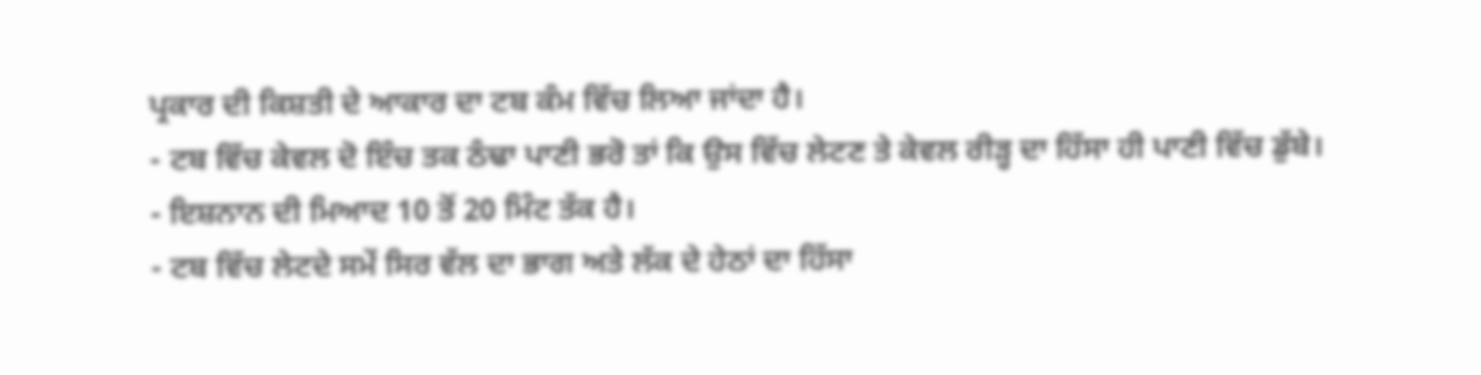ਪ੍ਰਕਾਰ ਦੀ ਕਿਸ਼ਤੀ ਦੇ ਆਕਾਰ ਦਾ ਟਬ ਕੰਮ ਵਿੱਚ ਲਿਆ ਜਾਂਦਾ ਹੈ।
- ਟਬ ਵਿੱਚ ਕੇਵਲ ਦੋ ਇੰਚ ਤਕ ਠੰਢਾ ਪਾਣੀ ਭਰੋ ਤਾਂ ਕਿ ਉਸ ਵਿੱਚ ਲੇਟਣ ਤੇ ਕੇਵਲ ਰੀੜ੍ਹ ਦਾ ਹਿੱਸਾ ਹੀ ਪਾਣੀ ਵਿੱਚ ਡੁੱਬੇ।
- ਇਸ਼ਨਾਨ ਦੀ ਮਿਆਦ 10 ਤੋਂ 20 ਮਿੰਟ ਤੱਕ ਹੈ।
- ਟਬ ਵਿੱਚ ਲੇਟਦੇ ਸਮੇਂ ਸਿਰ ਵੱਲ ਦਾ ਭਾਗ ਅਤੇ ਲੱਕ ਦੇ ਹੇਠਾਂ ਦਾ ਹਿੱਸਾ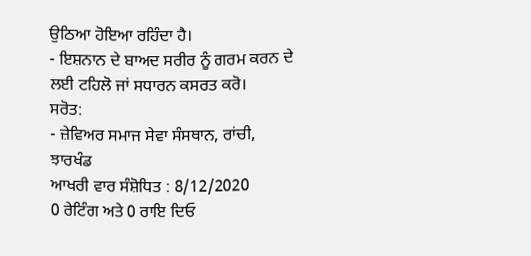ਉਠਿਆ ਹੋਇਆ ਰਹਿੰਦਾ ਹੈ।
- ਇਸ਼ਨਾਨ ਦੇ ਬਾਅਦ ਸਰੀਰ ਨੂੰ ਗਰਮ ਕਰਨ ਦੇ ਲਈ ਟਹਿਲੋ ਜਾਂ ਸਧਾਰਨ ਕਸਰਤ ਕਰੋ।
ਸਰੋਤ:
- ਜ਼ੇਵਿਅਰ ਸਮਾਜ ਸੇਵਾ ਸੰਸਥਾਨ, ਰਾਂਚੀ, ਝਾਰਖੰਡ
ਆਖਰੀ ਵਾਰ ਸੰਸ਼ੋਧਿਤ : 8/12/2020
0 ਰੇਟਿੰਗ ਅਤੇ 0 ਰਾਇ ਦਿਓ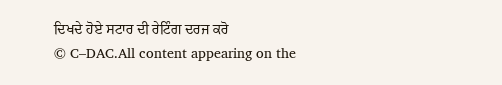ਦਿਖਦੇ ਹੋਏ ਸਟਾਰ ਦੀ ਰੇਟਿੰਗ ਦਰਜ ਕਰੋ
© C–DAC.All content appearing on the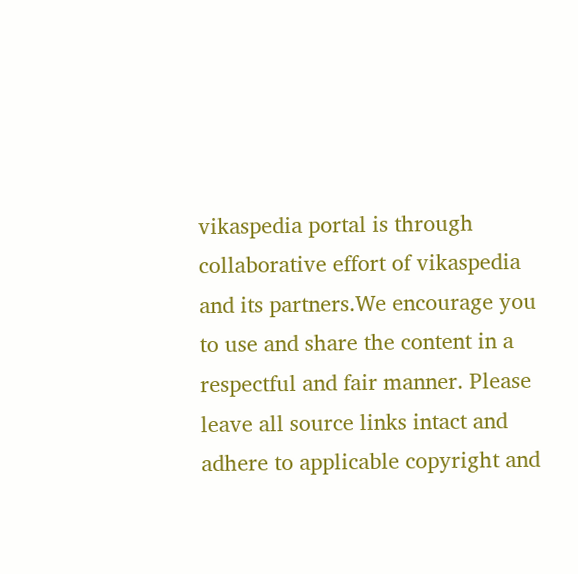vikaspedia portal is through collaborative effort of vikaspedia and its partners.We encourage you to use and share the content in a respectful and fair manner. Please leave all source links intact and adhere to applicable copyright and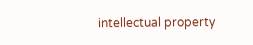intellectual property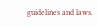guidelines and laws.